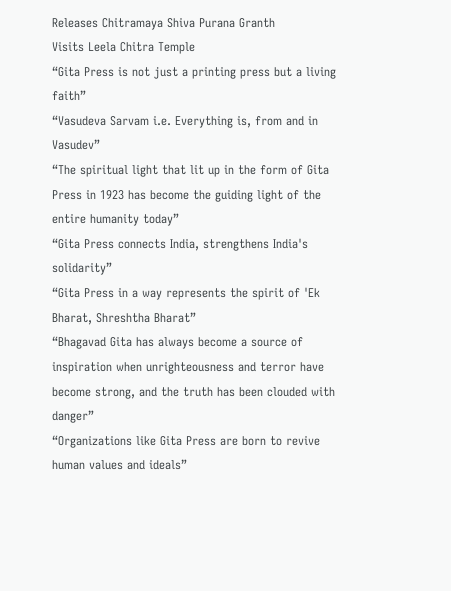Releases Chitramaya Shiva Purana Granth
Visits Leela Chitra Temple
“Gita Press is not just a printing press but a living faith”
“Vasudeva Sarvam i.e. Everything is, from and in Vasudev”
“The spiritual light that lit up in the form of Gita Press in 1923 has become the guiding light of the entire humanity today”
“Gita Press connects India, strengthens India's solidarity”
“Gita Press in a way represents the spirit of 'Ek Bharat, Shreshtha Bharat”
“Bhagavad Gita has always become a source of inspiration when unrighteousness and terror have become strong, and the truth has been clouded with danger”
“Organizations like Gita Press are born to revive human values and ideals”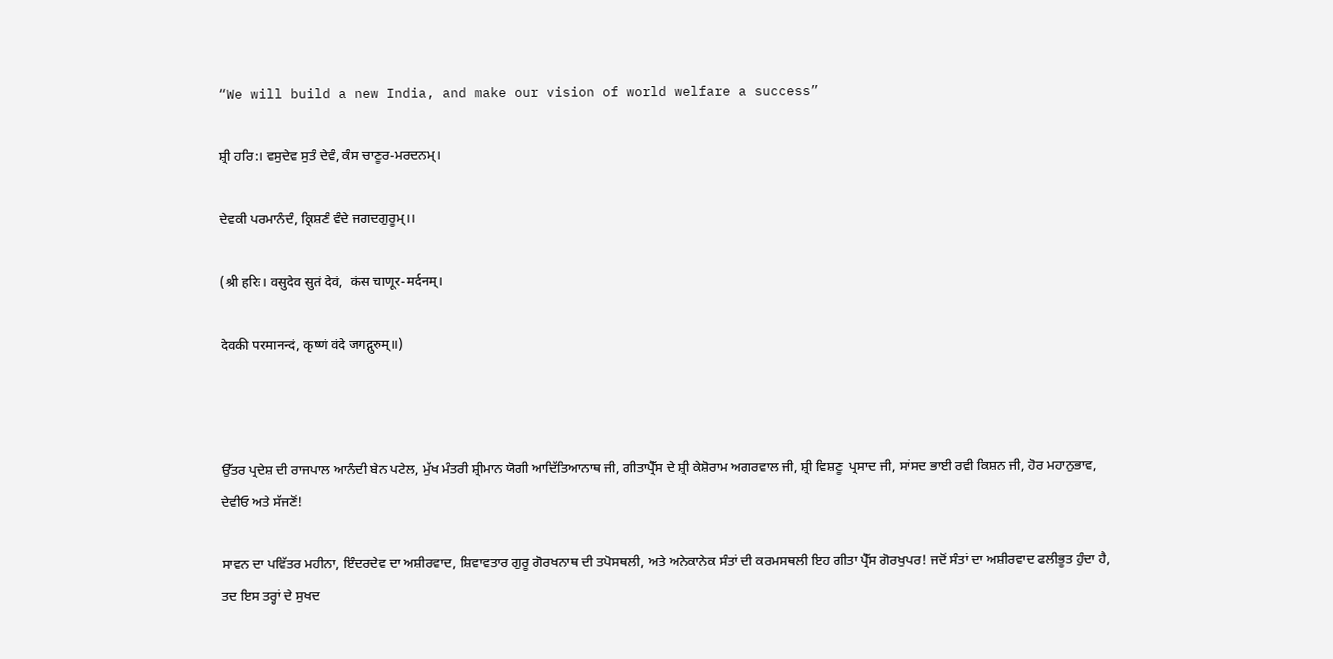“We will build a new India, and make our vision of world welfare a success”

ਸ਼੍ਰੀ ਹਰਿ:। ਵਸੁਦੇਵ ਸੁਤੰ ਦੇਵੰ, ਕੰਸ ਚਾਣੂਰ-ਮਰਦਨਮ੍।

ਦੇਵਕੀ ਪਰਮਾਨੰਦੰ, ਕ੍ਰਿਸ਼ਣੰ ਵੰਦੇ ਜਗਦਗੁਰੂਮ੍।।

(श्री हरिः। वसुदेव सुतं देवं,  कंस चाणूर-मर्दनम्।

देवकी परमानन्दं, कृष्णं वंदे जगद्गुरुम्॥)



ਉੱਤਰ ਪ੍ਰਦੇਸ਼ ਦੀ ਰਾਜਪਾਲ ਆਨੰਦੀ ਬੇਨ ਪਟੇਲ, ਮੁੱਖ ਮੰਤਰੀ ਸ਼੍ਰੀਮਾਨ ਯੋਗੀ ਆਦਿੱਤਿਆਨਾਥ ਜੀ, ਗੀਤਾਪ੍ਰੈੱਸ ਦੇ ਸ਼੍ਰੀ ਕੇਸ਼ੋਰਾਮ ਅਗਰਵਾਲ ਜੀ, ਸ਼੍ਰੀ ਵਿਸ਼ਣੂ  ਪ੍ਰਸਾਦ ਜੀ, ਸਾਂਸਦ ਭਾਈ ਰਵੀ ਕਿਸ਼ਨ ਜੀ, ਹੋਰ ਮਹਾਨੁਭਾਵ, ਦੇਵੀਓ ਅਤੇ ਸੱਜਣੋਂ!

ਸਾਵਨ ਦਾ ਪਵਿੱਤਰ ਮਹੀਨਾ, ਇੰਦਰਦੇਵ ਦਾ ਅਸ਼ੀਰਵਾਦ, ਸ਼ਿਵਾਵਤਾਰ ਗੁਰੂ ਗੋਰਖਨਾਥ ਦੀ ਤਪੋਸਥਲੀ, ਅਤੇ ਅਨੇਕਾਨੇਕ ਸੰਤਾਂ ਦੀ ਕਰਮਸਥਲੀ ਇਹ ਗੀਤਾ ਪ੍ਰੈੱਸ ਗੋਰਖੁਪਰ! ਜਦੋਂ ਸੰਤਾਂ ਦਾ ਅਸ਼ੀਰਵਾਦ ਫਲੀਭੂਤ ਹੁੰਦਾ ਹੈ, ਤਦ ਇਸ ਤਰ੍ਹਾਂ ਦੇ ਸੁਖਦ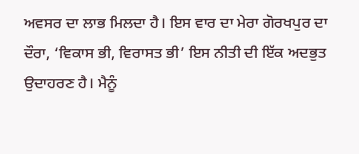ਅਵਸਰ ਦਾ ਲਾਭ ਮਿਲਦਾ ਹੈ। ਇਸ ਵਾਰ ਦਾ ਮੇਰਾ ਗੋਰਖਪੁਰ ਦਾ ਦੌਰਾ, ‘ਵਿਕਾਸ ਭੀ, ਵਿਰਾਸਤ ਭੀ’ ਇਸ ਨੀਤੀ ਦੀ ਇੱਕ ਅਦਭੁਤ ਉਦਾਹਰਣ ਹੈ। ਮੈਨੂੰ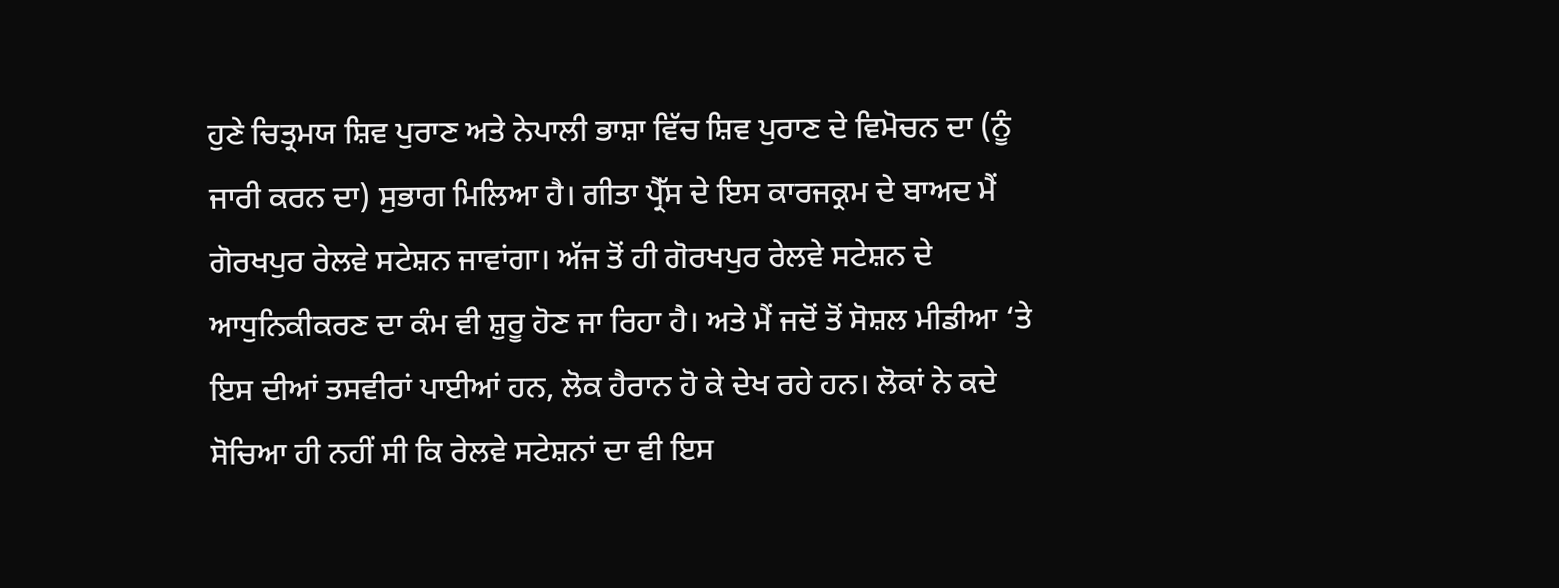ਹੁਣੇ ਚਿਤ੍ਰਮਯ ਸ਼ਿਵ ਪੁਰਾਣ ਅਤੇ ਨੇਪਾਲੀ ਭਾਸ਼ਾ ਵਿੱਚ ਸ਼ਿਵ ਪੁਰਾਣ ਦੇ ਵਿਮੋਚਨ ਦਾ (ਨੂੰ ਜਾਰੀ ਕਰਨ ਦਾ) ਸੁਭਾਗ ਮਿਲਿਆ ਹੈ। ਗੀਤਾ ਪ੍ਰੈੱਸ ਦੇ ਇਸ ਕਾਰਜਕ੍ਰਮ ਦੇ ਬਾਅਦ ਮੈਂ ਗੋਰਖਪੁਰ ਰੇਲਵੇ ਸਟੇਸ਼ਨ ਜਾਵਾਂਗਾ। ਅੱਜ ਤੋਂ ਹੀ ਗੋਰਖਪੁਰ ਰੇਲਵੇ ਸਟੇਸ਼ਨ ਦੇ ਆਧੁਨਿਕੀਕਰਣ ਦਾ ਕੰਮ ਵੀ ਸ਼ੁਰੂ ਹੋਣ ਜਾ ਰਿਹਾ ਹੈ। ਅਤੇ ਮੈਂ ਜਦੋਂ ਤੋਂ ਸੋਸ਼ਲ ਮੀਡੀਆ ‘ਤੇ ਇਸ ਦੀਆਂ ਤਸਵੀਰਾਂ ਪਾਈਆਂ ਹਨ, ਲੋਕ ਹੈਰਾਨ ਹੋ ਕੇ ਦੇਖ ਰਹੇ ਹਨ। ਲੋਕਾਂ ਨੇ ਕਦੇ ਸੋਚਿਆ ਹੀ ਨਹੀਂ ਸੀ ਕਿ ਰੇਲਵੇ ਸਟੇਸ਼ਨਾਂ ਦਾ ਵੀ ਇਸ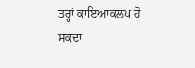ਤਰ੍ਹਾਂ ਕਾਇਆਕਲਪ ਹੋ ਸਕਦਾ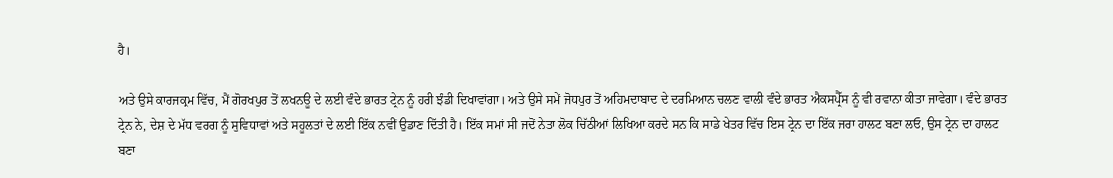ਹੈ।

ਅਤੇ ਉਸੇ ਕਾਰਜਕ੍ਰਮ ਵਿੱਚ, ਮੈਂ ਗੋਰਖਪੁਰ ਤੋਂ ਲਖਨਊ ਦੇ ਲਈ ਵੰਦੇ ਭਾਰਤ ਟ੍ਰੇਨ ਨੂੰ ਹਰੀ ਝੰਡੀ ਦਿਖਾਵਾਂਗਾ। ਅਤੇ ਉਸੇ ਸਮੇਂ ਜੋਧਪੁਰ ਤੋਂ ਅਹਿਮਦਾਬਾਦ ਦੇ ਦਰਮਿਆਨ ਚਲਣ ਵਾਲੀ ਵੰਦੇ ਭਾਰਤ ਐਕਸਪ੍ਰੈੱਸ ਨੂੰ ਵੀ ਰਵਾਨਾ ਕੀਤਾ ਜਾਵੇਗਾ। ਵੰਦੇ ਭਾਰਤ ਟ੍ਰੇਨ ਨੇ, ਦੇਸ਼ ਦੇ ਮੱਧ ਵਰਗ ਨੂੰ ਸੁਵਿਧਾਵਾਂ ਅਤੇ ਸਹੂਲਤਾਂ ਦੇ ਲਈ ਇੱਕ ਨਵੀਂ ਉਡਾਣ ਦਿੱਤੀ ਹੈ। ਇੱਕ ਸਮਾਂ ਸੀ ਜਦੋਂ ਨੇਤਾ ਲੋਕ ਚਿੱਠੀਆਂ ਲਿਖਿਆ ਕਰਦੇ ਸਨ ਕਿ ਸਾਡੇ ਖੇਤਰ ਵਿੱਚ ਇਸ ਟ੍ਰੇਨ ਦਾ ਇੱਕ ਜਰਾ ਹਾਲਟ ਬਣਾ ਲਓ, ਉਸ ਟ੍ਰੇਨ ਦਾ ਹਾਲਟ ਬਣਾ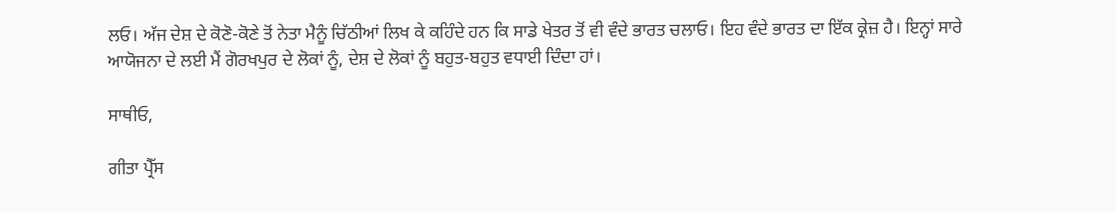ਲਓ। ਅੱਜ ਦੇਸ਼ ਦੇ ਕੋਣੋ-ਕੋਣੇ ਤੋਂ ਨੇਤਾ ਮੈਨੂੰ ਚਿੱਠੀਆਂ ਲਿਖ ਕੇ ਕਹਿੰਦੇ ਹਨ ਕਿ ਸਾਡੇ ਖੇਤਰ ਤੋਂ ਵੀ ਵੰਦੇ ਭਾਰਤ ਚਲਾਓ। ਇਹ ਵੰਦੇ ਭਾਰਤ ਦਾ ਇੱਕ ਕ੍ਰੇਜ਼ ਹੈ। ਇਨ੍ਹਾਂ ਸਾਰੇ ਆਯੋਜਨਾ ਦੇ ਲਈ ਮੈਂ ਗੋਰਖਪੁਰ ਦੇ ਲੋਕਾਂ ਨੂੰ, ਦੇਸ਼ ਦੇ ਲੋਕਾਂ ਨੂੰ ਬਹੁਤ-ਬਹੁਤ ਵਧਾਈ ਦਿੰਦਾ ਹਾਂ।

ਸਾਥੀਓ,

ਗੀਤਾ ਪ੍ਰੈੱਸ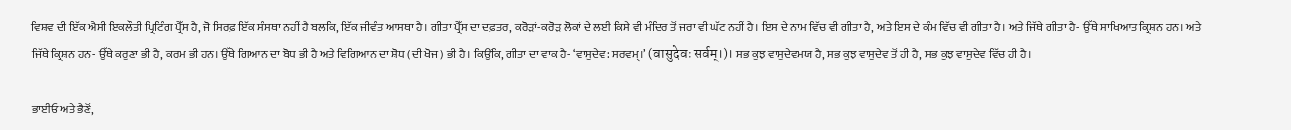ਵਿਸ਼ਵ ਦੀ ਇੱਕ ਐਸੀ ਇਕਲੌਤੀ ਪ੍ਰਿਟਿੰਗ ਪ੍ਰੈੱਸ ਹੈ, ਜੋ ਸਿਰਫ਼ ਇੱਕ ਸੰਸਥਾ ਨਹੀਂ ਹੈ ਬਲਕਿ, ਇੱਕ ਜੀਵੰਤ ਆਸਥਾ ਹੈ। ਗੀਤਾ ਪ੍ਰੈੱਸ ਦਾ ਦਫ਼ਤਰ, ਕਰੋੜਾਂ-ਕਰੋੜ ਲੋਕਾਂ ਦੇ ਲਈ ਕਿਸੇ ਵੀ ਮੰਦਿਰ ਤੋਂ ਜਰਾ ਵੀ ਘੱਟ ਨਹੀਂ ਹੈ। ਇਸ ਦੇ ਨਾਮ ਵਿੱਚ ਵੀ ਗੀਤਾ ਹੈ, ਅਤੇ ਇਸ ਦੇ ਕੰਮ ਵਿੱਚ ਵੀ ਗੀਤਾ ਹੈ। ਅਤੇ ਜਿੱਥੇ ਗੀਤਾ ਹੈ- ਉੱਥੇ ਸਾਖਿਆਤ ਕ੍ਰਿਸ਼ਨ ਹਨ। ਅਤੇ ਜਿੱਥੇ ਕ੍ਰਿਸ਼ਨ ਹਨ- ਉੱਥੇ ਕਰੁਣਾ ਭੀ ਹੈ, ਕਰਮ ਭੀ ਹਨ। ਉੱਥੇ ਗਿਆਨ ਦਾ ਬੋਧ ਭੀ ਹੈ ਅਤੇ ਵਿਗਿਆਨ ਦਾ ਸ਼ੋਧ (ਦੀ ਖੋਜ) ਭੀ ਹੈ। ਕਿਉਂਕਿ, ਗੀਤਾ ਦਾ ਵਾਕ ਹੈ- ‘ਵਾਸੁਦੇਵ: ਸਰਵਮ੍।’ (वासुदेवः सर्वम्।)। ਸਭ ਕੁਝ ਵਾਸੁਦੇਵਮਯ ਹੈ, ਸਭ ਕੁਝ ਵਾਸੁਦੇਵ ਤੋਂ ਹੀ ਹੈ, ਸਭ ਕੁਝ ਵਾਸੁਦੇਵ ਵਿੱਚ ਹੀ ਹੈ।

ਭਾਈਓ ਅਤੇ ਭੈਣੋਂ,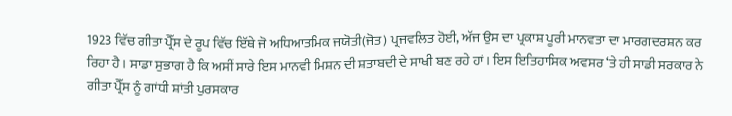1923 ਵਿੱਚ ਗੀਤਾ ਪ੍ਰੈੱਸ ਦੇ ਰੂਪ ਵਿੱਚ ਇੱਥੇ ਜੋ ਅਧਿਆਤਮਿਕ ਜਯੋਤੀ(ਜੋਤ) ਪ੍ਰਜਵਲਿਤ ਹੋਈ, ਅੱਜ ਉਸ ਦਾ ਪ੍ਰਕਾਸ਼ ਪੂਰੀ ਮਾਨਵਤਾ ਦਾ ਮਾਰਗਦਰਸ਼ਨ ਕਰ ਰਿਹਾ ਹੈ। ਸਾਡਾ ਸੁਭਾਗ ਹੈ ਕਿ ਅਸੀਂ ਸਾਰੇ ਇਸ ਮਾਨਵੀ ਮਿਸ਼ਨ ਦੀ ਸ਼ਤਾਬਦੀ ਦੇ ਸਾਖੀ ਬਣ ਰਹੇ ਹਾਂ। ਇਸ ਇਤਿਹਾਸਿਕ ਅਵਸਰ ‘ਤੇ ਹੀ ਸਾਡੀ ਸਰਕਾਰ ਨੇ ਗੀਤਾ ਪ੍ਰੈੱਸ ਨੂੰ ਗਾਂਧੀ ਸ਼ਾਂਤੀ ਪੁਰਸਕਾਰ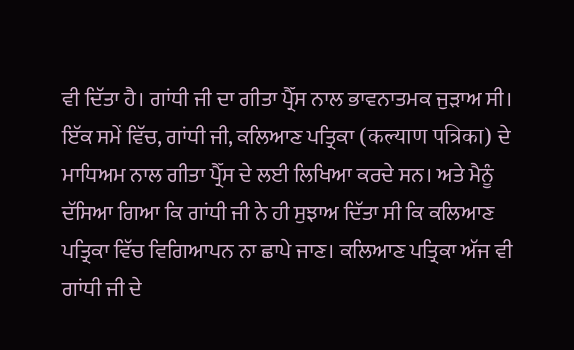ਵੀ ਦਿੱਤਾ ਹੈ। ਗਾਂਧੀ ਜੀ ਦਾ ਗੀਤਾ ਪ੍ਰੈੱਸ ਨਾਲ ਭਾਵਨਾਤਮਕ ਜੁੜਾਅ ਸੀ। ਇੱਕ ਸਮੇਂ ਵਿੱਚ, ਗਾਂਧੀ ਜੀ, ਕਲਿਆਣ ਪਤ੍ਰਿਕਾ (कल्याण पत्रिका) ਦੇ ਮਾਧਿਅਮ ਨਾਲ ਗੀਤਾ ਪ੍ਰੈੱਸ ਦੇ ਲਈ ਲਿਖਿਆ ਕਰਦੇ ਸਨ। ਅਤੇ ਮੈਨੂੰ ਦੱਸਿਆ ਗਿਆ ਕਿ ਗਾਂਧੀ ਜੀ ਨੇ ਹੀ ਸੁਝਾਅ ਦਿੱਤਾ ਸੀ ਕਿ ਕਲਿਆਣ ਪਤ੍ਰਿਕਾ ਵਿੱਚ ਵਿਗਿਆਪਨ ਨਾ ਛਾਪੇ ਜਾਣ। ਕਲਿਆਣ ਪਤ੍ਰਿਕਾ ਅੱਜ ਵੀ ਗਾਂਧੀ ਜੀ ਦੇ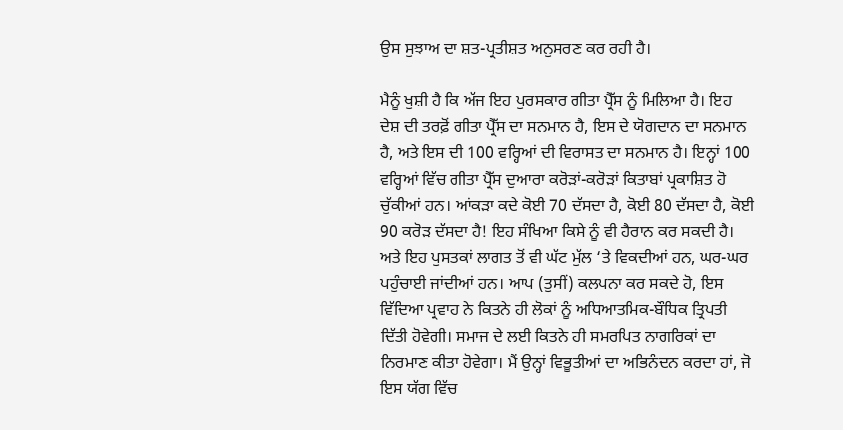ਉਸ ਸੁਝਾਅ ਦਾ ਸ਼ਤ-ਪ੍ਰਤੀਸ਼ਤ ਅਨੁਸਰਣ ਕਰ ਰਹੀ ਹੈ।

ਮੈਨੂੰ ਖੁਸ਼ੀ ਹੈ ਕਿ ਅੱਜ ਇਹ ਪੁਰਸਕਾਰ ਗੀਤਾ ਪ੍ਰੈੱਸ ਨੂੰ ਮਿਲਿਆ ਹੈ। ਇਹ ਦੇਸ਼ ਦੀ ਤਰਫ਼ੋਂ ਗੀਤਾ ਪ੍ਰੈੱਸ ਦਾ ਸਨਮਾਨ ਹੈ, ਇਸ ਦੇ ਯੋਗਦਾਨ ਦਾ ਸਨਮਾਨ ਹੈ, ਅਤੇ ਇਸ ਦੀ 100 ਵਰ੍ਹਿਆਂ ਦੀ ਵਿਰਾਸਤ ਦਾ ਸਨਮਾਨ ਹੈ। ਇਨ੍ਹਾਂ 100 ਵਰ੍ਹਿਆਂ ਵਿੱਚ ਗੀਤਾ ਪ੍ਰੈੱਸ ਦੁਆਰਾ ਕਰੋੜਾਂ-ਕਰੋੜਾਂ ਕਿਤਾਬਾਂ ਪ੍ਰਕਾਸ਼ਿਤ ਹੋ ਚੁੱਕੀਆਂ ਹਨ। ਆਂਕੜਾ ਕਦੇ ਕੋਈ 70 ਦੱਸਦਾ ਹੈ, ਕੋਈ 80 ਦੱਸਦਾ ਹੈ, ਕੋਈ 90 ਕਰੋੜ ਦੱਸਦਾ ਹੈ! ਇਹ ਸੰਖਿਆ ਕਿਸੇ ਨੂੰ ਵੀ ਹੈਰਾਨ ਕਰ ਸਕਦੀ ਹੈ। ਅਤੇ ਇਹ ਪੁਸਤਕਾਂ ਲਾਗਤ ਤੋਂ ਵੀ ਘੱਟ ਮੁੱਲ ‘ਤੇ ਵਿਕਦੀਆਂ ਹਨ, ਘਰ-ਘਰ ਪਹੁੰਚਾਈ ਜਾਂਦੀਆਂ ਹਨ। ਆਪ (ਤੁਸੀਂ) ਕਲਪਨਾ ਕਰ ਸਕਦੇ ਹੋ, ਇਸ ਵਿੱਦਿਆ ਪ੍ਰਵਾਹ ਨੇ ਕਿਤਨੇ ਹੀ ਲੋਕਾਂ ਨੂੰ ਅਧਿਆਤਮਿਕ-ਬੌਧਿਕ ਤ੍ਰਿਪਤੀ ਦਿੱਤੀ ਹੋਵੇਗੀ। ਸਮਾਜ ਦੇ ਲਈ ਕਿਤਨੇ ਹੀ ਸਮਰਪਿਤ ਨਾਗਰਿਕਾਂ ਦਾ ਨਿਰਮਾਣ ਕੀਤਾ ਹੋਵੇਗਾ। ਮੈਂ ਉਨ੍ਹਾਂ ਵਿਭੂਤੀਆਂ ਦਾ ਅਭਿਨੰਦਨ ਕਰਦਾ ਹਾਂ, ਜੋ ਇਸ ਯੱਗ ਵਿੱਚ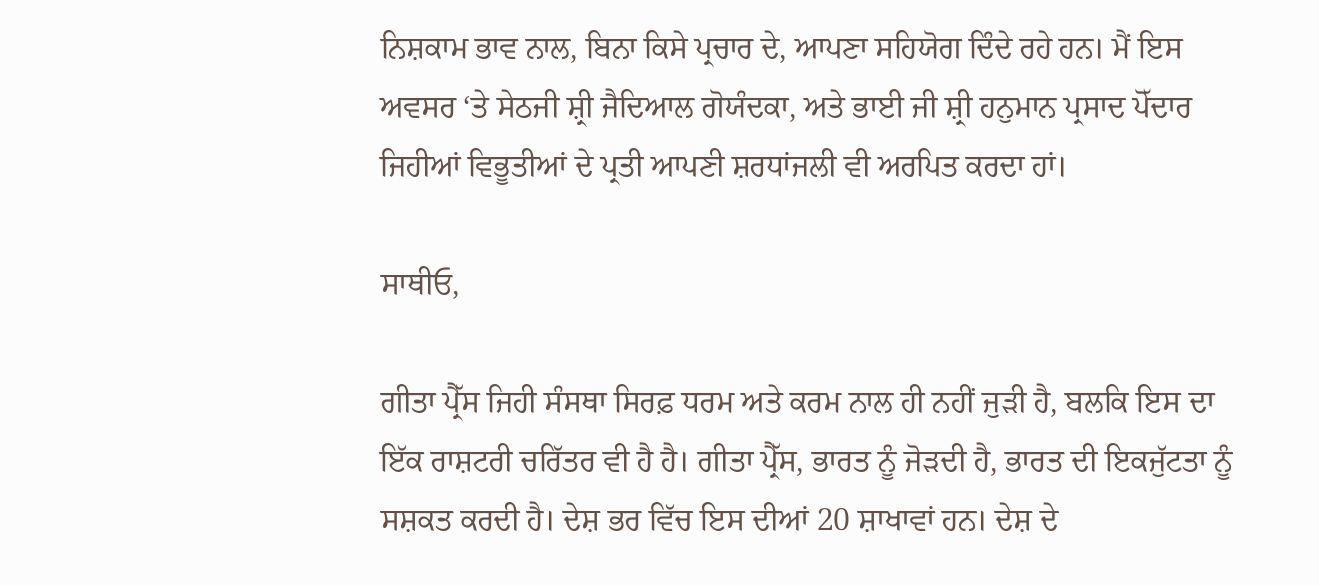ਨਿਸ਼ਕਾਮ ਭਾਵ ਨਾਲ, ਬਿਨਾ ਕਿਸੇ ਪ੍ਰਚਾਰ ਦੇ, ਆਪਣਾ ਸਹਿਯੋਗ ਦਿੰਦੇ ਰਹੇ ਹਨ। ਮੈਂ ਇਸ ਅਵਸਰ ‘ਤੇ ਸੇਠਜੀ ਸ਼੍ਰੀ ਜੈਦਿਆਲ ਗੋਯੰਦਕਾ, ਅਤੇ ਭਾਈ ਜੀ ਸ਼੍ਰੀ ਹਨੁਮਾਨ ਪ੍ਰਸਾਦ ਪੋੱਦਾਰ ਜਿਹੀਆਂ ਵਿਭੂਤੀਆਂ ਦੇ ਪ੍ਰਤੀ ਆਪਣੀ ਸ਼ਰਧਾਂਜਲੀ ਵੀ ਅਰਪਿਤ ਕਰਦਾ ਹਾਂ।

ਸਾਥੀਓ,

ਗੀਤਾ ਪ੍ਰੈੱਸ ਜਿਹੀ ਸੰਸਥਾ ਸਿਰਫ਼ ਧਰਮ ਅਤੇ ਕਰਮ ਨਾਲ ਹੀ ਨਹੀਂ ਜੁੜੀ ਹੈ, ਬਲਕਿ ਇਸ ਦਾ ਇੱਕ ਰਾਸ਼ਟਰੀ ਚਰਿੱਤਰ ਵੀ ਹੈ ਹੈ। ਗੀਤਾ ਪ੍ਰੈੱਸ, ਭਾਰਤ ਨੂੰ ਜੋੜਦੀ ਹੈ, ਭਾਰਤ ਦੀ ਇਕਜੁੱਟਤਾ ਨੂੰ ਸਸ਼ਕਤ ਕਰਦੀ ਹੈ। ਦੇਸ਼ ਭਰ ਵਿੱਚ ਇਸ ਦੀਆਂ 20 ਸ਼ਾਖਾਵਾਂ ਹਨ। ਦੇਸ਼ ਦੇ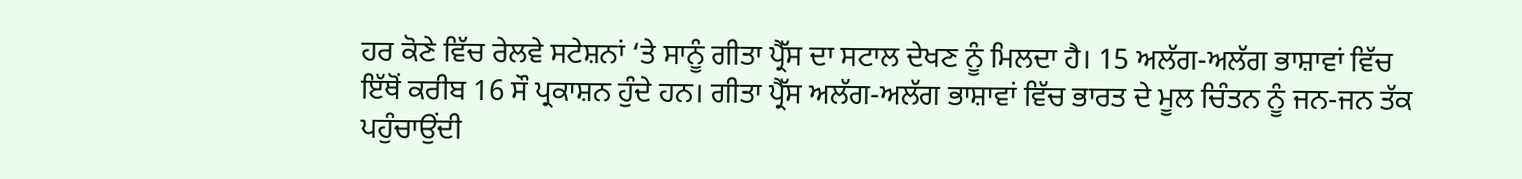ਹਰ ਕੋਣੇ ਵਿੱਚ ਰੇਲਵੇ ਸਟੇਸ਼ਨਾਂ ‘ਤੇ ਸਾਨੂੰ ਗੀਤਾ ਪ੍ਰੈੱਸ ਦਾ ਸਟਾਲ ਦੇਖਣ ਨੂੰ ਮਿਲਦਾ ਹੈ। 15 ਅਲੱਗ-ਅਲੱਗ ਭਾਸ਼ਾਵਾਂ ਵਿੱਚ ਇੱਥੋਂ ਕਰੀਬ 16 ਸੌ ਪ੍ਰਕਾਸ਼ਨ ਹੁੰਦੇ ਹਨ। ਗੀਤਾ ਪ੍ਰੈੱਸ ਅਲੱਗ-ਅਲੱਗ ਭਾਸ਼ਾਵਾਂ ਵਿੱਚ ਭਾਰਤ ਦੇ ਮੂਲ ਚਿੰਤਨ ਨੂੰ ਜਨ-ਜਨ ਤੱਕ ਪਹੁੰਚਾਉਂਦੀ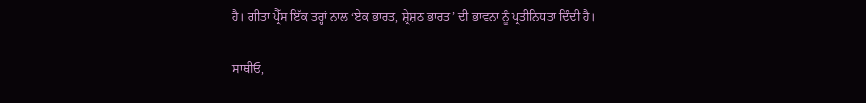ਹੈ। ਗੀਤਾ ਪ੍ਰੈੱਸ ਇੱਕ ਤਰ੍ਹਾਂ ਨਾਲ ‘ਏਕ ਭਾਰਤ, ਸ਼੍ਰੇਸ਼ਠ ਭਾਰਤ’ ਦੀ ਭਾਵਨਾ ਨੂੰ ਪ੍ਰਤੀਨਿਧਤਾ ਦਿੰਦੀ ਹੈ।

ਸਾਥੀਓ,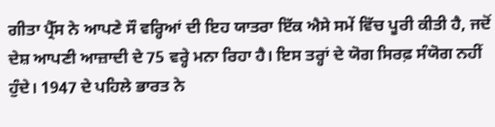ਗੀਤਾ ਪ੍ਰੈੱਸ ਨੇ ਆਪਣੇ ਸੌ ਵਰ੍ਹਿਆਂ ਦੀ ਇਹ ਯਾਤਰਾ ਇੱਕ ਐਸੇ ਸਮੇਂ ਵਿੱਚ ਪੂਰੀ ਕੀਤੀ ਹੈ, ਜਦੋਂ ਦੇਸ਼ ਆਪਣੀ ਆਜ਼ਾਦੀ ਦੇ 75 ਵਰ੍ਹੇ ਮਨਾ ਰਿਹਾ ਹੈ। ਇਸ ਤਰ੍ਹਾਂ ਦੇ ਯੋਗ ਸਿਰਫ਼ ਸੰਯੋਗ ਨਹੀਂ ਹੁੰਦੇ। 1947 ਦੇ ਪਹਿਲੇ ਭਾਰਤ ਨੇ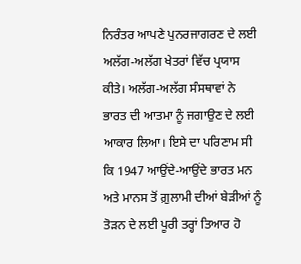ਨਿਰੰਤਰ ਆਪਣੇ ਪੁਨਰਜਾਗਰਣ ਦੇ ਲਈ ਅਲੱਗ-ਅਲੱਗ ਖੇਤਰਾਂ ਵਿੱਚ ਪ੍ਰਯਾਸ ਕੀਤੇ। ਅਲੱਗ-ਅਲੱਗ ਸੰਸਥਾਵਾਂ ਨੇ ਭਾਰਤ ਦੀ ਆਤਮਾ ਨੂੰ ਜਗਾਉਣ ਦੇ ਲਈ ਆਕਾਰ ਲਿਆ। ਇਸੇ ਦਾ ਪਰਿਣਾਮ ਸੀ ਕਿ 1947 ਆਉਂਦੇ-ਆਉਂਦੇ ਭਾਰਤ ਮਨ ਅਤੇ ਮਾਨਸ ਤੋਂ ਗ਼ੁਲਾਮੀ ਦੀਆਂ ਬੇੜੀਆਂ ਨੂੰ ਤੋੜਨ ਦੇ ਲਈ ਪੂਰੀ ਤਰ੍ਹਾਂ ਤਿਆਰ ਹੋ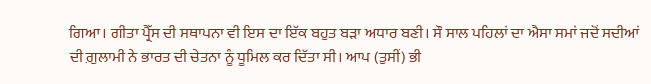ਗਿਆ। ਗੀਤਾ ਪ੍ਰੈੱਸ ਦੀ ਸਥਾਪਨਾ ਵੀ ਇਸ ਦਾ ਇੱਕ ਬਹੁਤ ਬੜਾ ਅਧਾਰ ਬਣੀ। ਸੌ ਸਾਲ ਪਹਿਲਾਂ ਦਾ ਐਸਾ ਸਮਾਂ ਜਦੋਂ ਸਦੀਆਂ ਦੀ ਗ਼ੁਲਾਮੀ ਨੇ ਭਾਰਤ ਦੀ ਚੇਤਨਾ ਨੂੰ ਧੂਮਿਲ ਕਰ ਦਿੱਤਾ ਸੀ। ਆਪ (ਤੁਸੀਂ) ਭੀ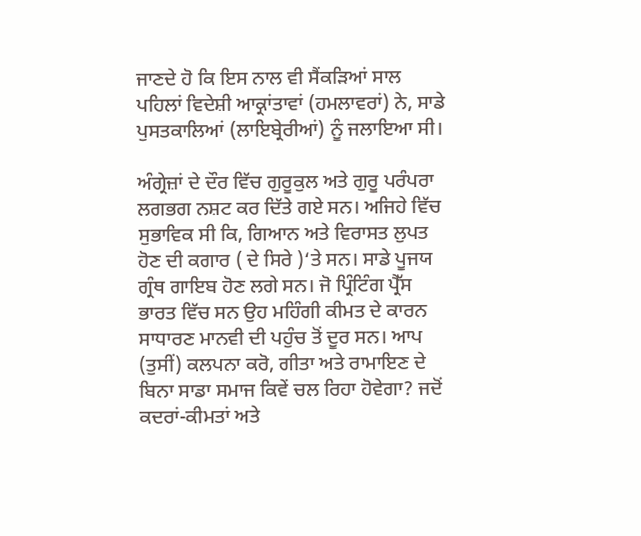ਜਾਣਦੇ ਹੋ ਕਿ ਇਸ ਨਾਲ ਵੀ ਸੈਂਕੜਿਆਂ ਸਾਲ ਪਹਿਲਾਂ ਵਿਦੇਸ਼ੀ ਆਕ੍ਰਾਂਤਾਵਾਂ (ਹਮਲਾਵਰਾਂ) ਨੇ, ਸਾਡੇ ਪੁਸਤਕਾਲਿਆਂ (ਲਾਇਬ੍ਰੇਰੀਆਂ) ਨੂੰ ਜਲਾਇਆ ਸੀ।

ਅੰਗ੍ਰੇਜ਼ਾਂ ਦੇ ਦੌਰ ਵਿੱਚ ਗੁਰੂਕੁਲ ਅਤੇ ਗੁਰੂ ਪਰੰਪਰਾ ਲਗਭਗ ਨਸ਼ਟ ਕਰ ਦਿੱਤੇ ਗਏ ਸਨ। ਅਜਿਹੇ ਵਿੱਚ ਸੁਭਾਵਿਕ ਸੀ ਕਿ, ਗਿਆਨ ਅਤੇ ਵਿਰਾਸਤ ਲੁਪਤ ਹੋਣ ਦੀ ਕਗਾਰ ( ਦੇ ਸਿਰੇ )‘ਤੇ ਸਨ। ਸਾਡੇ ਪੂਜਯ ਗ੍ਰੰਥ ਗਾਇਬ ਹੋਣ ਲਗੇ ਸਨ। ਜੋ ਪ੍ਰਿੰਟਿੰਗ ਪ੍ਰੈੱਸ ਭਾਰਤ ਵਿੱਚ ਸਨ ਉਹ ਮਹਿੰਗੀ ਕੀਮਤ ਦੇ ਕਾਰਨ ਸਾਧਾਰਣ ਮਾਨਵੀ ਦੀ ਪਹੁੰਚ ਤੋਂ ਦੂਰ ਸਨ। ਆਪ (ਤੁਸੀਂ) ਕਲਪਨਾ ਕਰੋ, ਗੀਤਾ ਅਤੇ ਰਾਮਾਇਣ ਦੇ ਬਿਨਾ ਸਾਡਾ ਸਮਾਜ ਕਿਵੇਂ ਚਲ ਰਿਹਾ ਹੋਵੇਗਾ? ਜਦੋਂ ਕਦਰਾਂ-ਕੀਮਤਾਂ ਅਤੇ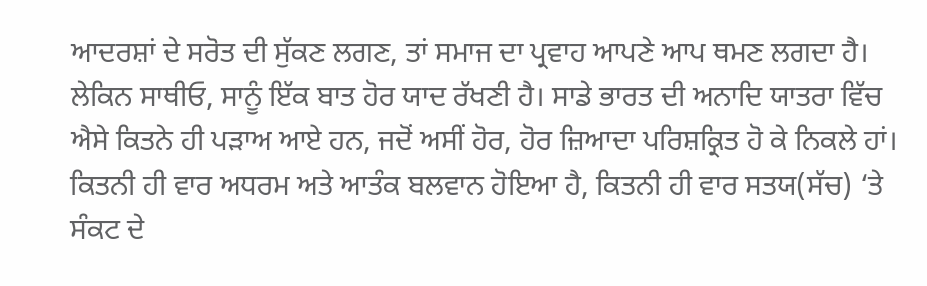ਆਦਰਸ਼ਾਂ ਦੇ ਸਰੋਤ ਦੀ ਸੁੱਕਣ ਲਗਣ, ਤਾਂ ਸਮਾਜ ਦਾ ਪ੍ਰਵਾਹ ਆਪਣੇ ਆਪ ਥਮਣ ਲਗਦਾ ਹੈ। ਲੇਕਿਨ ਸਾਥੀਓ, ਸਾਨੂੰ ਇੱਕ ਬਾਤ ਹੋਰ ਯਾਦ ਰੱਖਣੀ ਹੈ। ਸਾਡੇ ਭਾਰਤ ਦੀ ਅਨਾਦਿ ਯਾਤਰਾ ਵਿੱਚ ਐਸੇ ਕਿਤਨੇ ਹੀ ਪੜਾਅ ਆਏ ਹਨ, ਜਦੋਂ ਅਸੀਂ ਹੋਰ, ਹੋਰ ਜ਼ਿਆਦਾ ਪਰਿਸ਼ਕ੍ਰਿਤ ਹੋ ਕੇ ਨਿਕਲੇ ਹਾਂ। ਕਿਤਨੀ ਹੀ ਵਾਰ ਅਧਰਮ ਅਤੇ ਆਤੰਕ ਬਲਵਾਨ ਹੋਇਆ ਹੈ, ਕਿਤਨੀ ਹੀ ਵਾਰ ਸਤਯ(ਸੱਚ) ‘ਤੇ ਸੰਕਟ ਦੇ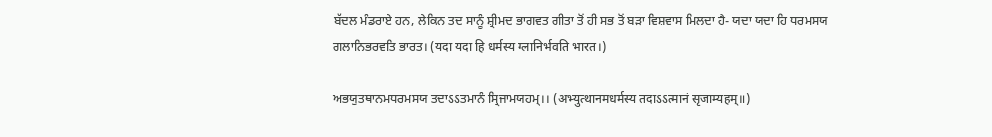ਬੱਦਲ ਮੰਡਰਾਏ ਹਨ, ਲੇਕਿਨ ਤਦ ਸਾਨੂੰ ਸ਼੍ਰੀਮਦ ਭਾਗਵਤ ਗੀਤਾ ਤੋਂ ਹੀ ਸਭ ਤੋਂ ਬੜਾ ਵਿਸ਼ਵਾਸ ਮਿਲਦਾ ਹੈ- ਯਦਾ ਯਦਾ ਹਿ ਧਰਮਸਯ ਗਲਾਨਿਭਰਵਤਿ ਭਾਰਤ। (यदा यदा हि धर्मस्य ग्लानिर्भवति भारत।)

ਅਭਯੁਤਥਾਨਮਧਰਮਸਯ ਤਦਾऽऽਤਮਾਨੰ ਸ੍ਰਿਜਾਮਯਹਮ੍।। (अभ्युत्थानमधर्मस्य तदाऽऽत्मानं सृजाम्यहम्॥)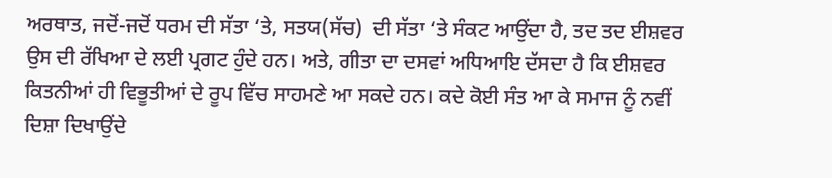ਅਰਥਾਤ, ਜਦੋਂ-ਜਦੋਂ ਧਰਮ ਦੀ ਸੱਤਾ ‘ਤੇ, ਸਤਯ(ਸੱਚ)  ਦੀ ਸੱਤਾ ‘ਤੇ ਸੰਕਟ ਆਉਂਦਾ ਹੈ, ਤਦ ਤਦ ਈਸ਼ਵਰ ਉਸ ਦੀ ਰੱਖਿਆ ਦੇ ਲਈ ਪ੍ਰਗਟ ਹੁੰਦੇ ਹਨ। ਅਤੇ, ਗੀਤਾ ਦਾ ਦਸਵਾਂ ਅਧਿਆਇ ਦੱਸਦਾ ਹੈ ਕਿ ਈਸ਼ਵਰ ਕਿਤਨੀਆਂ ਹੀ ਵਿਭੂਤੀਆਂ ਦੇ ਰੂਪ ਵਿੱਚ ਸਾਹਮਣੇ ਆ ਸਕਦੇ ਹਨ। ਕਦੇ ਕੋਈ ਸੰਤ ਆ ਕੇ ਸਮਾਜ ਨੂੰ ਨਵੀਂ ਦਿਸ਼ਾ ਦਿਖਾਉਂਦੇ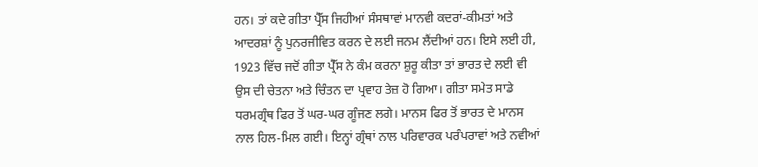ਹਨ। ਤਾਂ ਕਦੇ ਗੀਤਾ ਪ੍ਰੈੱਸ ਜਿਹੀਆਂ ਸੰਸਥਾਵਾਂ ਮਾਨਵੀ ਕਦਰਾਂ-ਕੀਮਤਾਂ ਅਤੇ ਆਦਰਸ਼ਾਂ ਨੂੰ ਪੁਨਰਜੀਵਿਤ ਕਰਨ ਦੇ ਲਈ ਜਨਮ ਲੈਂਦੀਆਂ ਹਨ। ਇਸੇ ਲਈ ਹੀ, 1923 ਵਿੱਚ ਜਦੋਂ ਗੀਤਾ ਪ੍ਰੈੱਸ ਨੇ ਕੰਮ ਕਰਨਾ ਸ਼ੁਰੂ ਕੀਤਾ ਤਾਂ ਭਾਰਤ ਦੇ ਲਈ ਵੀ ਉਸ ਦੀ ਚੇਤਨਾ ਅਤੇ ਚਿੰਤਨ ਦਾ ਪ੍ਰਵਾਹ ਤੇਜ਼ ਹੋ ਗਿਆ। ਗੀਤਾ ਸਮੇਤ ਸਾਡੇ ਧਰਮਗ੍ਰੰਥ ਫਿਰ ਤੋਂ ਘਰ-ਘਰ ਗੂੰਜਣ ਲਗੇ। ਮਾਨਸ ਫਿਰ ਤੋਂ ਭਾਰਤ ਦੇ ਮਾਨਸ ਨਾਲ ਹਿਲ-ਮਿਲ ਗਈ। ਇਨ੍ਹਾਂ ਗ੍ਰੰਥਾਂ ਨਾਲ ਪਰਿਵਾਰਕ ਪਰੰਪਰਾਵਾਂ ਅਤੇ ਨਵੀਆਂ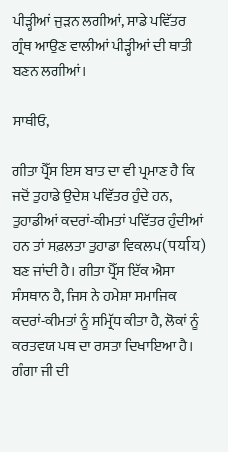ਪੀੜ੍ਹੀਆਂ ਜੁੜਨ ਲਗੀਆਂ, ਸਾਡੇ ਪਵਿੱਤਰ ਗ੍ਰੰਥ ਆਉਣ ਵਾਲੀਆਂ ਪੀੜ੍ਹੀਆਂ ਦੀ ਥਾਤੀ ਬਣਨ ਲਗੀਆਂ।

ਸਾਥੀਓ,

ਗੀਤਾ ਪ੍ਰੈੱਸ ਇਸ ਬਾਤ ਦਾ ਵੀ ਪ੍ਰਮਾਣ ਹੈ ਕਿ ਜਦੋਂ ਤੁਹਾਡੇ ਉਦੇਸ਼ ਪਵਿੱਤਰ ਹੁੰਦੇ ਹਨ, ਤੁਹਾਡੀਆਂ ਕਦਰਾਂ-ਕੀਮਤਾਂ ਪਵਿੱਤਰ ਹੁੰਦੀਆਂ ਹਨ ਤਾਂ ਸਫ਼ਲਤਾ ਤੁਹਾਡਾ ਵਿਕਲਪ(पर्याय) ਬਣ ਜਾਂਦੀ ਹੈ। ਗੀਤਾ ਪ੍ਰੈੱਸ ਇੱਕ ਐਸਾ ਸੰਸਥਾਨ ਹੈ, ਜਿਸ ਨੇ ਹਮੇਸ਼ਾ ਸਮਾਜਿਕ ਕਦਰਾਂ-ਕੀਮਤਾਂ ਨੂੰ ਸਮ੍ਰਿੱਧ ਕੀਤਾ ਹੈ, ਲੋਕਾਂ ਨੂੰ ਕਰਤਵਯ ਪਥ ਦਾ ਰਸਤਾ ਦਿਖਾਇਆ ਹੈ। ਗੰਗਾ ਜੀ ਦੀ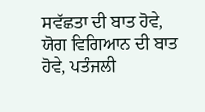ਸਵੱਛਤਾ ਦੀ ਬਾਤ ਹੋਵੇ, ਯੋਗ ਵਿਗਿਆਨ ਦੀ ਬਾਤ ਹੋਵੇ, ਪਤੰਜਲੀ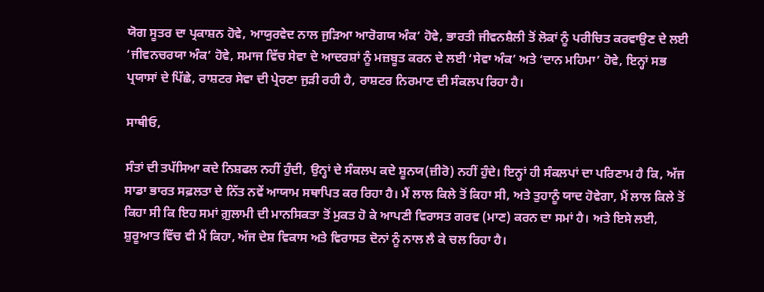ਯੋਗ ਸੂਤਰ ਦਾ ਪ੍ਰਕਾਸ਼ਨ ਹੋਵੇ, ਆਯੁਰਵੇਦ ਨਾਲ ਜੁੜਿਆ ਆਰੋਗਯ ਅੰਕ’ ਹੋਵੇ, ਭਾਰਤੀ ਜੀਵਨਸ਼ੈਲੀ ਤੋਂ ਲੋਕਾਂ ਨੂੰ ਪਰੀਚਿਤ ਕਰਵਾਉਣ ਦੇ ਲਈ ‘ਜੀਵਨਚਰਯਾ ਅੰਕ’ ਹੋਵੇ, ਸਮਾਜ ਵਿੱਚ ਸੇਵਾ ਦੇ ਆਦਰਸ਼ਾਂ ਨੂੰ ਮਜ਼ਬੂਤ ਕਰਨ ਦੇ ਲਈ ‘ਸੇਵਾ ਅੰਕ’ ਅਤੇ ‘ਦਾਨ ਮਹਿਮਾ’ ਹੋਵੇ, ਇਨ੍ਹਾਂ ਸਭ ਪ੍ਰਯਾਸਾਂ ਦੇ ਪਿੱਛੇ, ਰਾਸ਼ਟਰ ਸੇਵਾ ਦੀ ਪ੍ਰੇਰਣਾ ਜੁੜੀ ਰਹੀ ਹੈ, ਰਾਸ਼ਟਰ ਨਿਰਮਾਣ ਦੀ ਸੰਕਲਪ ਰਿਹਾ ਹੈ।

ਸਾਥੀਓ,

ਸੰਤਾਂ ਦੀ ਤਪੱਸਿਆ ਕਦੇ ਨਿਸ਼ਫਲ ਨਹੀਂ ਹੁੰਦੀ, ਉਨ੍ਹਾਂ ਦੇ ਸੰਕਲਪ ਕਦੇ ਸ਼ੂਨਯ(ਜ਼ੀਰੋ) ਨਹੀਂ ਹੁੰਦੇ। ਇਨ੍ਹਾਂ ਹੀ ਸੰਕਲਪਾਂ ਦਾ ਪਰਿਣਾਮ ਹੈ ਕਿ, ਅੱਜ ਸਾਡਾ ਭਾਰਤ ਸਫ਼ਲਤਾ ਦੇ ਨਿੱਤ ਨਵੇਂ ਆਯਾਮ ਸਥਾਪਿਤ ਕਰ ਰਿਹਾ ਹੈ। ਮੈਂ ਲਾਲ ਕਿਲੇ ਤੋਂ ਕਿਹਾ ਸੀ, ਅਤੇ ਤੁਹਾਨੂੰ ਯਾਦ ਹੋਵੇਗਾ, ਮੈਂ ਲਾਲ ਕਿਲੇ ਤੋਂ ਕਿਹਾ ਸੀ ਕਿ ਇਹ ਸਮਾਂ ਗ਼ੁਲਾਮੀ ਦੀ ਮਾਨਸਿਕਤਾ ਤੋਂ ਮੁਕਤ ਹੋ ਕੇ ਆਪਣੀ ਵਿਰਾਸਤ ਗਰਵ (ਮਾਣ) ਕਰਨ ਦਾ ਸਮਾਂ ਹੈ। ਅਤੇ ਇਸੇ ਲਈ, ਸ਼ੁਰੂਆਤ ਵਿੱਚ ਵੀ ਮੈਂ ਕਿਹਾ, ਅੱਜ ਦੇਸ਼ ਵਿਕਾਸ ਅਤੇ ਵਿਰਾਸਤ ਦੋਨਾਂ ਨੂੰ ਨਾਲ ਲੈ ਕੇ ਚਲ ਰਿਹਾ ਹੈ।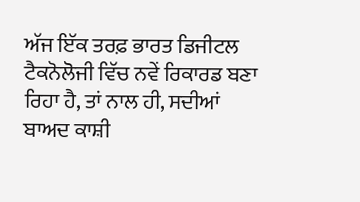ਅੱਜ ਇੱਕ ਤਰਫ਼ ਭਾਰਤ ਡਿਜੀਟਲ ਟੈਕਨੋਲੋਜੀ ਵਿੱਚ ਨਵੇਂ ਰਿਕਾਰਡ ਬਣਾ ਰਿਹਾ ਹੈ, ਤਾਂ ਨਾਲ ਹੀ, ਸਦੀਆਂ ਬਾਅਦ ਕਾਸ਼ੀ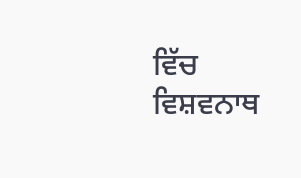ਵਿੱਚ ਵਿਸ਼ਵਨਾਥ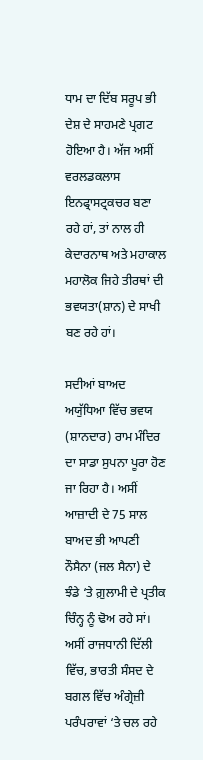ਧਾਮ ਦਾ ਦਿੱਬ ਸਰੂਪ ਭੀ ਦੇਸ਼ ਦੇ ਸਾਹਮਣੇ ਪ੍ਰਗਟ ਹੋਇਆ ਹੈ। ਅੱਜ ਅਸੀਂ ਵਰਲਡਕਲਾਸ ਇਨਫ੍ਰਾਸਟ੍ਰਕਚਰ ਬਣਾ ਰਹੇ ਹਾਂ, ਤਾਂ ਨਾਲ ਹੀ ਕੇਦਾਰਨਾਥ ਅਤੇ ਮਹਾਕਾਲ ਮਹਾਲੋਕ ਜਿਹੇ ਤੀਰਥਾਂ ਦੀ ਭਵਯਤਾ(ਸ਼ਾਨ) ਦੇ ਸਾਖੀ ਬਣ ਰਹੇ ਹਾਂ।

ਸਦੀਆਂ ਬਾਅਦ ਅਯੁੱਧਿਆ ਵਿੱਚ ਭਵਯ (ਸ਼ਾਨਦਾਰ) ਰਾਮ ਮੰਦਿਰ ਦਾ ਸਾਡਾ ਸੁਪਨਾ ਪੂਰਾ ਹੋਣ ਜਾ ਰਿਹਾ ਹੈ। ਅਸੀਂ ਆਜ਼ਾਦੀ ਦੇ 75 ਸਾਲ ਬਾਅਦ ਭੀ ਆਪਣੀ ਨੌਸੈਨਾ (ਜਲ ਸੈਨਾ) ਦੇ ਝੰਡੇ ‘ਤੇ ਗ਼ੁਲਾਮੀ ਦੇ ਪ੍ਰਤੀਕ ਚਿੰਨ੍ਹ ਨੂੰ ਢੋਅ ਰਹੇ ਸਾਂ। ਅਸੀਂ ਰਾਜਧਾਨੀ ਦਿੱਲੀ ਵਿੱਚ, ਭਾਰਤੀ ਸੰਸਦ ਦੇ ਬਗਲ ਵਿੱਚ ਅੰਗ੍ਰੇਜ਼ੀ ਪਰੰਪਰਾਵਾਂ ‘ਤੇ ਚਲ ਰਹੇ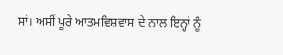ਸਾਂ। ਅਸੀਂ ਪੂਰੇ ਆਤਮਵਿਸ਼ਵਾਸ ਦੇ ਨਾਲ ਇਨ੍ਹਾਂ ਨੂੰ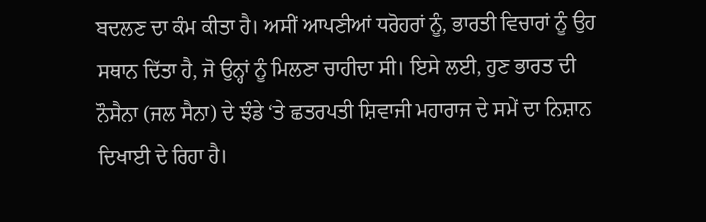ਬਦਲਣ ਦਾ ਕੰਮ ਕੀਤਾ ਹੈ। ਅਸੀਂ ਆਪਣੀਆਂ ਧਰੋਹਰਾਂ ਨੂੰ, ਭਾਰਤੀ ਵਿਚਾਰਾਂ ਨੂੰ ਉਹ ਸਥਾਨ ਦਿੱਤਾ ਹੈ, ਜੋ ਉਨ੍ਹਾਂ ਨੂੰ ਮਿਲਣਾ ਚਾਹੀਦਾ ਸੀ। ਇਸੇ ਲਈ, ਹੁਣ ਭਾਰਤ ਦੀ ਨੌਸੈਨਾ (ਜਲ ਸੈਨਾ) ਦੇ ਝੰਡੇ ‘ਤੇ ਛਤਰਪਤੀ ਸ਼ਿਵਾਜੀ ਮਹਾਰਾਜ ਦੇ ਸਮੇਂ ਦਾ ਨਿਸ਼ਾਨ ਦਿਖਾਈ ਦੇ ਰਿਹਾ ਹੈ।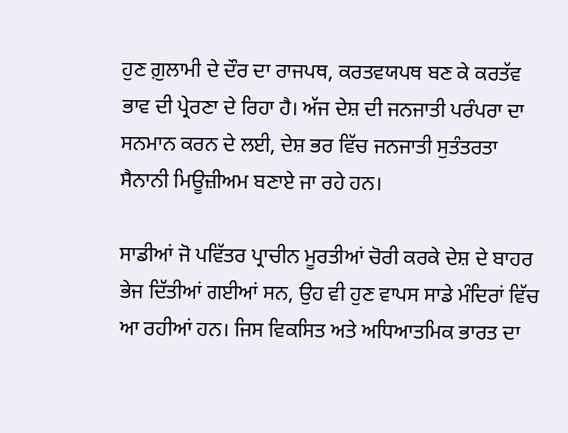ਹੁਣ ਗ਼ੁਲਾਮੀ ਦੇ ਦੌਰ ਦਾ ਰਾਜਪਥ, ਕਰਤਵਯਪਥ ਬਣ ਕੇ ਕਰਤੱਵ ਭਾਵ ਦੀ ਪ੍ਰੇਰਣਾ ਦੇ ਰਿਹਾ ਹੈ। ਅੱਜ ਦੇਸ਼ ਦੀ ਜਨਜਾਤੀ ਪਰੰਪਰਾ ਦਾ ਸਨਮਾਨ ਕਰਨ ਦੇ ਲਈ, ਦੇਸ਼ ਭਰ ਵਿੱਚ ਜਨਜਾਤੀ ਸੁਤੰਤਰਤਾ ਸੈਨਾਨੀ ਮਿਊਜ਼ੀਅਮ ਬਣਾਏ ਜਾ ਰਹੇ ਹਨ।

ਸਾਡੀਆਂ ਜੋ ਪਵਿੱਤਰ ਪ੍ਰਾਚੀਨ ਮੂਰਤੀਆਂ ਚੋਰੀ ਕਰਕੇ ਦੇਸ਼ ਦੇ ਬਾਹਰ ਭੇਜ ਦਿੱਤੀਆਂ ਗਈਆਂ ਸਨ, ਉਹ ਵੀ ਹੁਣ ਵਾਪਸ ਸਾਡੇ ਮੰਦਿਰਾਂ ਵਿੱਚ ਆ ਰਹੀਆਂ ਹਨ। ਜਿਸ ਵਿਕਸਿਤ ਅਤੇ ਅਧਿਆਤਮਿਕ ਭਾਰਤ ਦਾ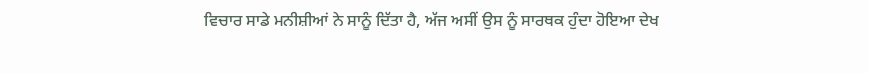ਵਿਚਾਰ ਸਾਡੇ ਮਨੀਸ਼ੀਆਂ ਨੇ ਸਾਨੂੰ ਦਿੱਤਾ ਹੈ, ਅੱਜ ਅਸੀਂ ਉਸ ਨੂੰ ਸਾਰਥਕ ਹੁੰਦਾ ਹੋਇਆ ਦੇਖ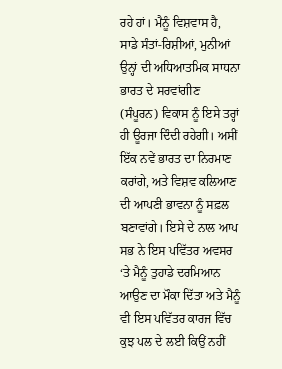ਰਹੇ ਹਾਂ। ਮੈਨੂੰ ਵਿਸ਼ਵਾਸ ਹੈ, ਸਾਡੇ ਸੰਤਾਂ-ਰਿਸ਼ੀਆਂ, ਮੁਨੀਆਂ ਉਨ੍ਹਾਂ ਦੀ ਅਧਿਆਤਮਿਕ ਸਾਧਨਾ ਭਾਰਤ ਦੇ ਸਰਵਾਂਗੀਣ (ਸੰਪੂਰਨ) ਵਿਕਾਸ ਨੂੰ ਇਸੇ ਤਰ੍ਹਾਂ ਹੀ ਊਰਜਾ ਦਿੰਦੀ ਰਹੇਗੀ। ਅਸੀਂ ਇੱਕ ਨਵੇਂ ਭਾਰਤ ਦਾ ਨਿਰਮਾਣ ਕਰਾਂਗੇ, ਅਤੇ ਵਿਸ਼ਵ ਕਲਿਆਣ ਦੀ ਆਪਣੀ ਭਾਵਨਾ ਨੂੰ ਸਫ਼ਲ ਬਣਾਵਾਂਗੇ। ਇਸੇ ਦੇ ਨਾਲ ਆਪ ਸਭ ਨੇ ਇਸ ਪਵਿੱਤਰ ਅਵਸਰ ‘ਤੇ ਮੈਨੂੰ ਤੁਹਾਡੇ ਦਰਮਿਆਨ ਆਉਣ ਦਾ ਮੌਕਾ ਦਿੱਤਾ ਅਤੇ ਮੈਨੂੰ ਵੀ ਇਸ ਪਵਿੱਤਰ ਕਾਰਜ ਵਿੱਚ ਕੁਝ ਪਲ ਦੇ ਲਈ ਕਿਉਂ ਨਹੀਂ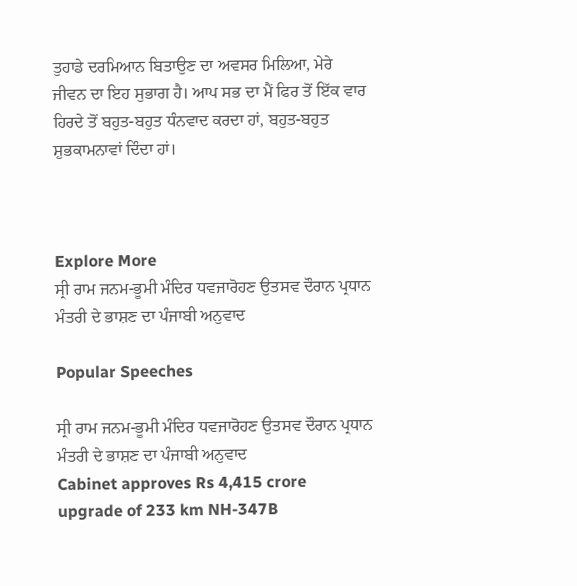ਤੁਹਾਡੇ ਦਰਮਿਆਨ ਬਿਤਾਉਣ ਦਾ ਅਵਸਰ ਮਿਲਿਆ, ਮੇਰੇ ਜੀਵਨ ਦਾ ਇਹ ਸੁਭਾਗ ਹੈ। ਆਪ ਸਭ ਦਾ ਮੈਂ ਫਿਰ ਤੋਂ ਇੱਕ ਵਾਰ ਹਿਰਦੇ ਤੋਂ ਬਹੁਤ-ਬਹੁਤ ਧੰਨਵਾਦ ਕਰਦਾ ਹਾਂ, ਬਹੁਤ-ਬਹੁਤ ਸ਼ੁਭਕਾਮਨਾਵਾਂ ਦਿੰਦਾ ਹਾਂ।



Explore More
ਸ੍ਰੀ ਰਾਮ ਜਨਮ-ਭੂਮੀ ਮੰਦਿਰ ਧਵਜਾਰੋਹਣ ਉਤਸਵ ਦੌਰਾਨ ਪ੍ਰਧਾਨ ਮੰਤਰੀ ਦੇ ਭਾਸ਼ਣ ਦਾ ਪੰਜਾਬੀ ਅਨੁਵਾਦ

Popular Speeches

ਸ੍ਰੀ ਰਾਮ ਜਨਮ-ਭੂਮੀ ਮੰਦਿਰ ਧਵਜਾਰੋਹਣ ਉਤਸਵ ਦੌਰਾਨ ਪ੍ਰਧਾਨ ਮੰਤਰੀ ਦੇ ਭਾਸ਼ਣ ਦਾ ਪੰਜਾਬੀ ਅਨੁਵਾਦ
Cabinet approves Rs 4,415 crore upgrade of 233 km NH-347B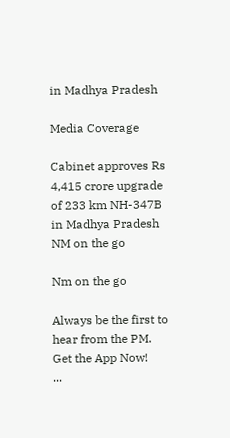in Madhya Pradesh

Media Coverage

Cabinet approves Rs 4,415 crore upgrade of 233 km NH-347B in Madhya Pradesh
NM on the go

Nm on the go

Always be the first to hear from the PM. Get the App Now!
...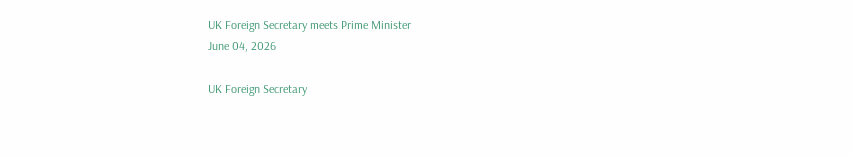UK Foreign Secretary meets Prime Minister
June 04, 2026

UK Foreign Secretary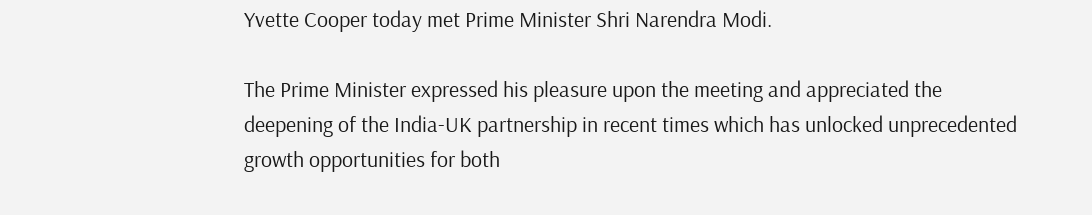Yvette Cooper today met Prime Minister Shri Narendra Modi.

The Prime Minister expressed his pleasure upon the meeting and appreciated the deepening of the India-UK partnership in recent times which has unlocked unprecedented growth opportunities for both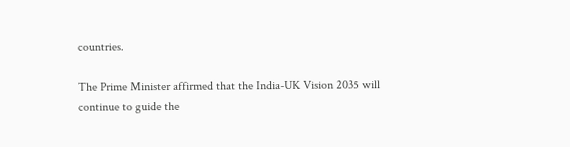countries.

The Prime Minister affirmed that the India-UK Vision 2035 will continue to guide the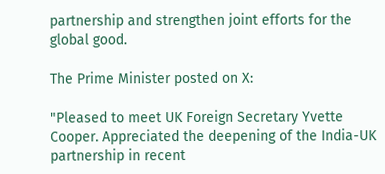partnership and strengthen joint efforts for the global good.

The Prime Minister posted on X:

"Pleased to meet UK Foreign Secretary Yvette Cooper. Appreciated the deepening of the India-UK partnership in recent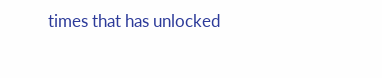times that has unlocked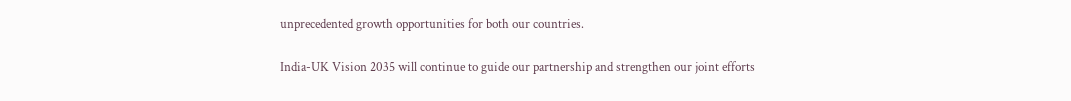unprecedented growth opportunities for both our countries.

India-UK Vision 2035 will continue to guide our partnership and strengthen our joint efforts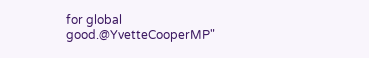for global good.@YvetteCooperMP"